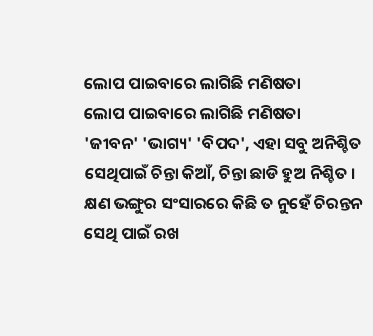ଲୋପ ପାଇବାରେ ଲାଗିଛି ମଣିଷତା
ଲୋପ ପାଇବାରେ ଲାଗିଛି ମଣିଷତା
'ଜୀବନ' 'ଭାଗ୍ୟ' 'ବିପଦ', ଏହା ସବୁ ଅନିଶ୍ଚିତ
ସେଥିପାଇଁ ଚିନ୍ତା କିଆଁ, ଚିନ୍ତା ଛାଡି ହୁଅ ନିଶ୍ଚିତ ।
କ୍ଷଣ ଭଙ୍ଗୁର ସଂସାରରେ କିଛି ତ ନୁହେଁ ଚିରନ୍ତନ
ସେଥି ପାଇଁ ରଖ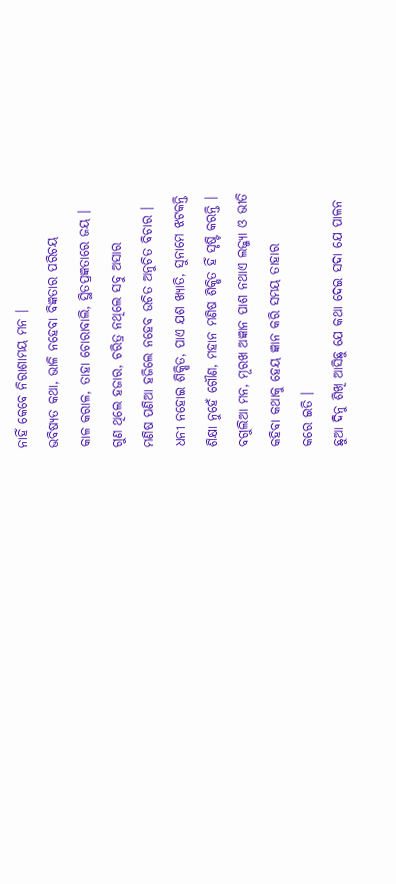ନାହିଁ କେବେ ନିରାଶାମୟ ମନ ।
ଭବିଷ୍ୟତ କଥା, ଭାଳି ନହେବା ବିଜ୍ଞତାର ପରିଚୟ
କାଳ କରାଳ, ତାହା ଚୋରାବାଲି, ସ୍ଥିତପ୍ରଜ୍ଞତାରେ ଜୟ ।
ଗୁଣ ଥିଲେ ହଜାର, ଚରିତ୍ର ନଥିଲେ ସବୁ ଅସାର
ମଣିଷ ପଣିଆ ହଜିଲେ ନହେବ ଉଚିତ ଅନୁଚିତ ବିଚାର ।
ଧନୀ ନହୋଇ ଶିକ୍ଷିତ, ପାଏ ଯଶ ଖ୍ୟାତି, ସୁନାମେ ଝଟକନ୍ତି
ଶିକ୍ଷା ନୁହେଁ ଗୌଣ, ମହାନ ମଣିଷ ଶିକ୍ଷିତ ହିଁ ସୃଷ୍ଟି କରନ୍ତି ।
ବଗୁଲିଆ ମନ, ମୂରଖ ଅଜ୍ଞାନ ପାଶ ନଥାଏ ଲଜ୍ଜ୍ୟା ଓ ଭୀତି
କହିବା କଥାକୁ ହେୟ ଜ୍ଞାନ କରି ସମୟ ତାହାର
କରେ ଇତି ।
ଛୁଆ ଦିନୁ ଶିଖି ଆସିଛୁ ଯେ କଥା ଦେଇ ସଦା ଯେ ପାଳନ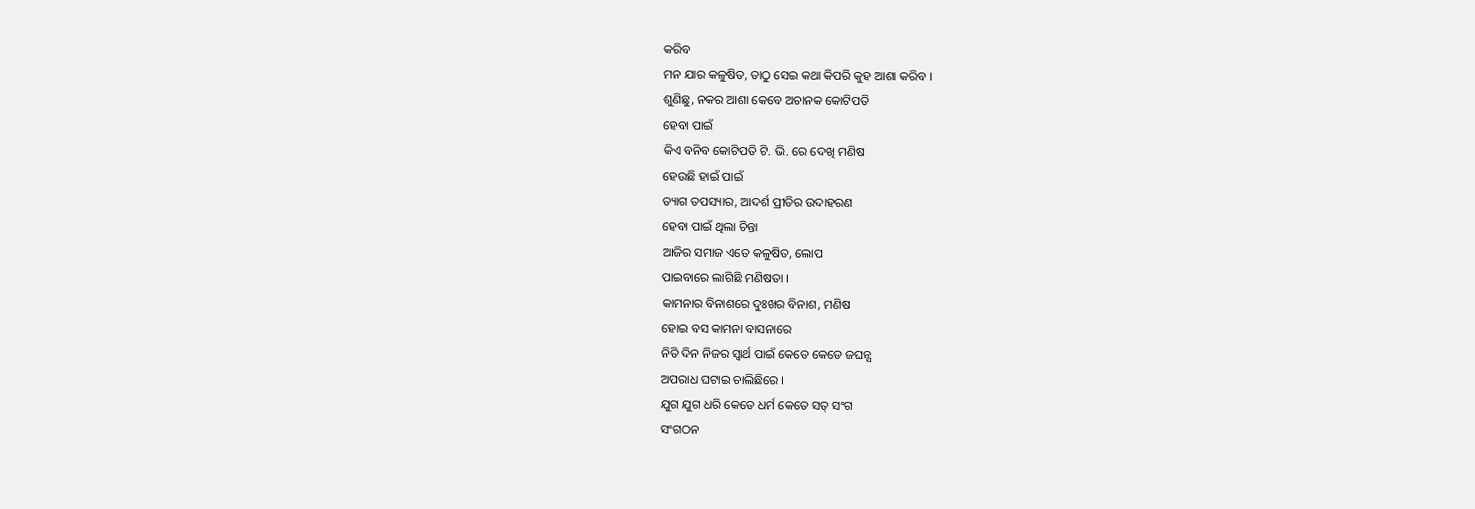କରିବ
ମନ ଯାର କଳୁଷିତ, ତାଠୁ ସେଇ କଥା କିପରି କୁହ ଆଶା କରିବ ।
ଶୁଣିଛୁ, ନକର ଆଶା କେବେ ଅଚାନକ କୋଟିପତି
ହେବା ପାଇଁ
କିଏ ବନିବ କୋଟିପତି ଟି. ଭି. ରେ ଦେଖି ମଣିଷ
ହେଉଛି ହାଇଁ ପାଇଁ
ତ୍ୟାଗ ତପସ୍ୟାର, ଆଦର୍ଶ ପ୍ରୀତିର ଉଦାହରଣ
ହେବା ପାଇଁ ଥିଲା ଚିନ୍ତା
ଆଜିର ସମାଜ ଏତେ କଳୁଷିତ, ଲୋପ
ପାଇବାରେ ଲାଗିଛି ମଣିଷତା ।
କାମନାର ବିନାଶରେ ଦୁଃଖର ବିନାଶ, ମଣିଷ
ହୋଇ ବସ କାମନା ବାସନାରେ
ନିତି ଦିନ ନିଜର ସ୍ବାର୍ଥ ପାଇଁ କେଡେ କେଡେ ଜଘନ୍ଯ
ଅପରାଧ ଘଟାଇ ଚାଲିଛିରେ ।
ଯୁଗ ଯୁଗ ଧରି କେତେ ଧର୍ମ କେତେ ସତ୍ ସଂଗ
ସଂଗଠନ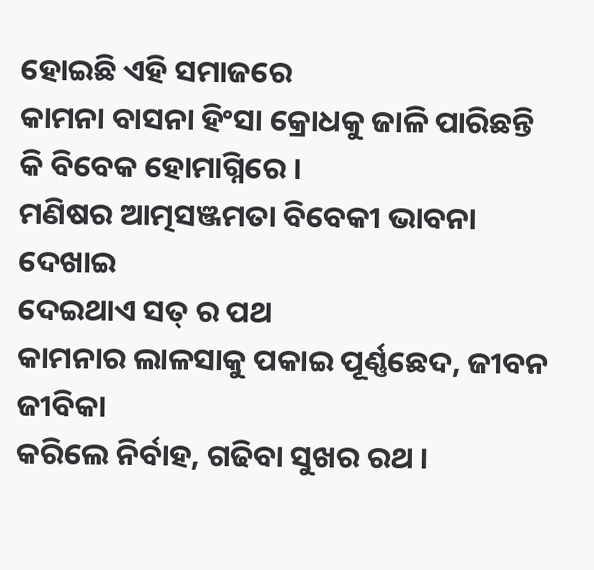ହୋଇଛି ଏହି ସମାଜରେ
କାମନା ବାସନା ହିଂସା କ୍ରୋଧକୁ ଜାଳି ପାରିଛନ୍ତି
କି ବିବେକ ହୋମାଗ୍ନିରେ ।
ମଣିଷର ଆତ୍ମସଞ୍ଜମତା ବିବେକୀ ଭାବନା ଦେଖାଇ
ଦେଇଥାଏ ସତ୍ ର ପଥ
କାମନାର ଲାଳସାକୁ ପକାଇ ପୂର୍ଣ୍ଣଛେଦ, ଜୀବନ ଜୀବିକା
କରିଲେ ନିର୍ବାହ, ଗଢିବା ସୁଖର ରଥ ।